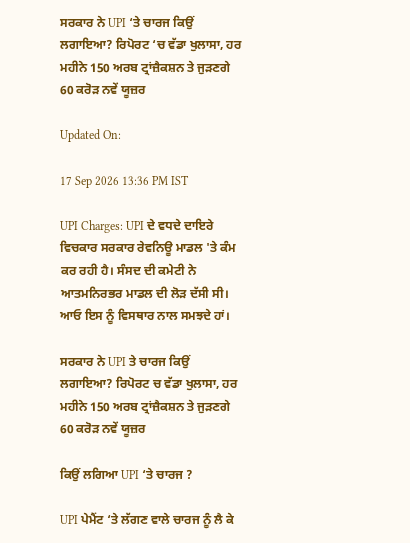ਸਰਕਾਰ ਨੇ UPI ‘ਤੇ ਚਾਰਜ ਕਿਉਂ ਲਗਾਇਆ? ਰਿਪੋਰਟ ‘ਚ ਵੱਡਾ ਖੁਲਾਸਾ, ਹਰ ਮਹੀਨੇ 150 ਅਰਬ ਟ੍ਰਾਂਜ਼ੈਕਸ਼ਨ ਤੇ ਜੁੜਣਗੇ 60 ਕਰੋੜ ਨਵੇਂ ਯੂਜ਼ਰ

Updated On:

17 Sep 2026 13:36 PM IST

UPI Charges: UPI ਦੇ ਵਧਦੇ ਦਾਇਰੇ ਵਿਚਕਾਰ ਸਰਕਾਰ ਰੇਵਨਿਊ ਮਾਡਲ 'ਤੇ ਕੰਮ ਕਰ ਰਹੀ ਹੈ। ਸੰਸਦ ਦੀ ਕਮੇਟੀ ਨੇ ਆਤਮਨਿਰਭਰ ਮਾਡਲ ਦੀ ਲੋੜ ਦੱਸੀ ਸੀ। ਆਓ ਇਸ ਨੂੰ ਵਿਸਥਾਰ ਨਾਲ ਸਮਝਦੇ ਹਾਂ।

ਸਰਕਾਰ ਨੇ UPI ਤੇ ਚਾਰਜ ਕਿਉਂ ਲਗਾਇਆ? ਰਿਪੋਰਟ ਚ ਵੱਡਾ ਖੁਲਾਸਾ, ਹਰ ਮਹੀਨੇ 150 ਅਰਬ ਟ੍ਰਾਂਜ਼ੈਕਸ਼ਨ ਤੇ ਜੁੜਣਗੇ 60 ਕਰੋੜ ਨਵੇਂ ਯੂਜ਼ਰ

ਕਿਉਂ ਲਗਿਆ UPI ‘ਤੇ ਚਾਰਜ ?

UPI ਪੇਮੈਂਟ ‘ਤੇ ਲੱਗਣ ਵਾਲੇ ਚਾਰਜ ਨੂੰ ਲੈ ਕੇ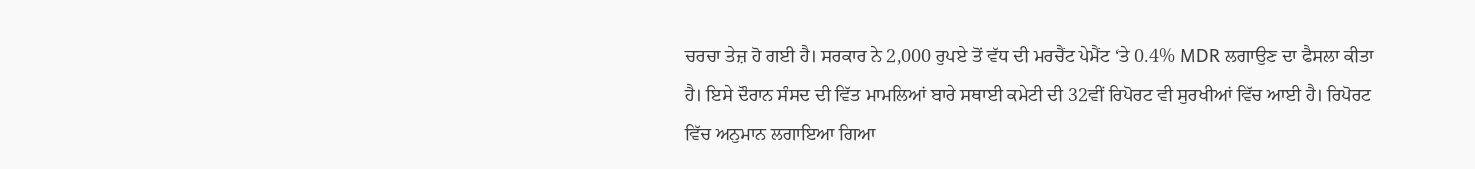ਚਰਚਾ ਤੇਜ਼ ਹੋ ਗਈ ਹੈ। ਸਰਕਾਰ ਨੇ 2,000 ਰੁਪਏ ਤੋਂ ਵੱਧ ਦੀ ਮਰਚੈਂਟ ਪੇਮੈਂਟ ‘ਤੇ 0.4% MDR ਲਗਾਉਣ ਦਾ ਫੈਸਲਾ ਕੀਤਾ ਹੈ। ਇਸੇ ਦੌਰਾਨ ਸੰਸਦ ਦੀ ਵਿੱਤ ਮਾਮਲਿਆਂ ਬਾਰੇ ਸਥਾਈ ਕਮੇਟੀ ਦੀ 32ਵੀਂ ਰਿਪੋਰਟ ਵੀ ਸੁਰਖੀਆਂ ਵਿੱਚ ਆਈ ਹੈ। ਰਿਪੋਰਟ ਵਿੱਚ ਅਨੁਮਾਨ ਲਗਾਇਆ ਗਿਆ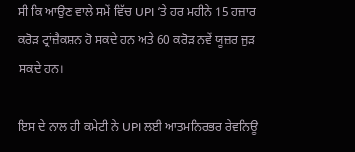ਸੀ ਕਿ ਆਉਣ ਵਾਲੇ ਸਮੇਂ ਵਿੱਚ UPI ‘ਤੇ ਹਰ ਮਹੀਨੇ 15 ਹਜ਼ਾਰ ਕਰੋੜ ਟ੍ਰਾਂਜ਼ੈਕਸ਼ਨ ਹੋ ਸਕਦੇ ਹਨ ਅਤੇ 60 ਕਰੋੜ ਨਵੇਂ ਯੂਜ਼ਰ ਜੁੜ ਸਕਦੇ ਹਨ।

ਇਸ ਦੇ ਨਾਲ ਹੀ ਕਮੇਟੀ ਨੇ UPI ਲਈ ਆਤਮਨਿਰਭਰ ਰੇਵਨਿਊ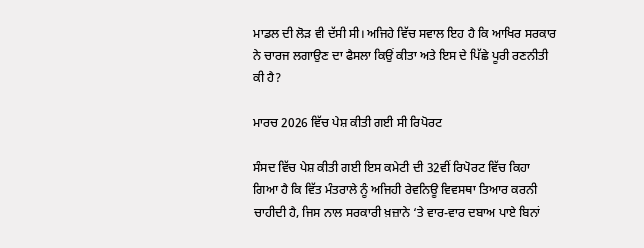ਮਾਡਲ ਦੀ ਲੋੜ ਵੀ ਦੱਸੀ ਸੀ। ਅਜਿਹੇ ਵਿੱਚ ਸਵਾਲ ਇਹ ਹੈ ਕਿ ਆਖਿਰ ਸਰਕਾਰ ਨੇ ਚਾਰਜ ਲਗਾਉਣ ਦਾ ਫੈਸਲਾ ਕਿਉਂ ਕੀਤਾ ਅਤੇ ਇਸ ਦੇ ਪਿੱਛੇ ਪੂਰੀ ਰਣਨੀਤੀ ਕੀ ਹੈ?

ਮਾਰਚ 2026 ਵਿੱਚ ਪੇਸ਼ ਕੀਤੀ ਗਈ ਸੀ ਰਿਪੋਰਟ

ਸੰਸਦ ਵਿੱਚ ਪੇਸ਼ ਕੀਤੀ ਗਈ ਇਸ ਕਮੇਟੀ ਦੀ 32ਵੀਂ ਰਿਪੋਰਟ ਵਿੱਚ ਕਿਹਾ ਗਿਆ ਹੈ ਕਿ ਵਿੱਤ ਮੰਤਰਾਲੇ ਨੂੰ ਅਜਿਹੀ ਰੇਵਨਿਊ ਵਿਵਸਥਾ ਤਿਆਰ ਕਰਨੀ ਚਾਹੀਦੀ ਹੈ, ਜਿਸ ਨਾਲ ਸਰਕਾਰੀ ਖ਼ਜ਼ਾਨੇ ‘ਤੇ ਵਾਰ-ਵਾਰ ਦਬਾਅ ਪਾਏ ਬਿਨਾਂ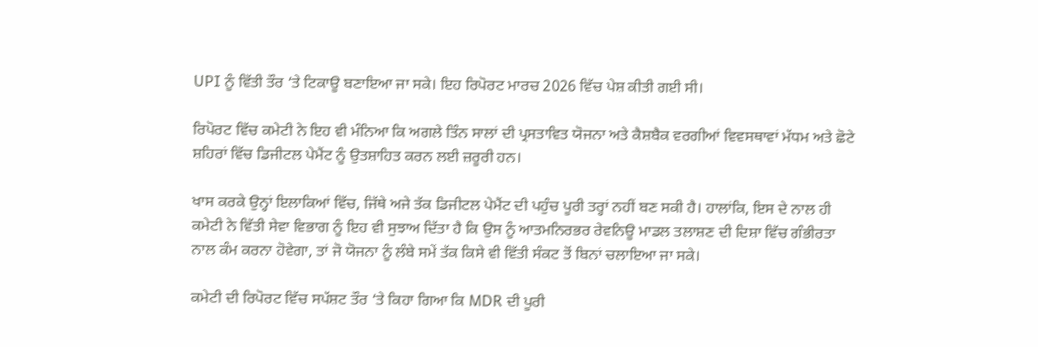UPI ਨੂੰ ਵਿੱਤੀ ਤੌਰ ‘ਤੇ ਟਿਕਾਊ ਬਣਾਇਆ ਜਾ ਸਕੇ। ਇਹ ਰਿਪੋਰਟ ਮਾਰਚ 2026 ਵਿੱਚ ਪੇਸ਼ ਕੀਤੀ ਗਈ ਸੀ।

ਰਿਪੋਰਟ ਵਿੱਚ ਕਮੇਟੀ ਨੇ ਇਹ ਵੀ ਮੰਨਿਆ ਕਿ ਅਗਲੇ ਤਿੰਨ ਸਾਲਾਂ ਦੀ ਪ੍ਰਸਤਾਵਿਤ ਯੋਜਨਾ ਅਤੇ ਕੈਸ਼ਬੈਕ ਵਰਗੀਆਂ ਵਿਵਸਥਾਵਾਂ ਮੱਧਮ ਅਤੇ ਛੋਟੇ ਸ਼ਹਿਰਾਂ ਵਿੱਚ ਡਿਜੀਟਲ ਪੇਮੈਂਟ ਨੂੰ ਉਤਸ਼ਾਹਿਤ ਕਰਨ ਲਈ ਜ਼ਰੂਰੀ ਹਨ।

ਖਾਸ ਕਰਕੇ ਉਨ੍ਹਾਂ ਇਲਾਕਿਆਂ ਵਿੱਚ, ਜਿੱਥੇ ਅਜੇ ਤੱਕ ਡਿਜੀਟਲ ਪੇਮੈਂਟ ਦੀ ਪਹੁੰਚ ਪੂਰੀ ਤਰ੍ਹਾਂ ਨਹੀਂ ਬਣ ਸਕੀ ਹੈ। ਹਾਲਾਂਕਿ, ਇਸ ਦੇ ਨਾਲ ਹੀ ਕਮੇਟੀ ਨੇ ਵਿੱਤੀ ਸੇਵਾ ਵਿਭਾਗ ਨੂੰ ਇਹ ਵੀ ਸੁਝਾਅ ਦਿੱਤਾ ਹੈ ਕਿ ਉਸ ਨੂੰ ਆਤਮਨਿਰਭਰ ਰੇਵਨਿਊ ਮਾਡਲ ਤਲਾਸ਼ਣ ਦੀ ਦਿਸ਼ਾ ਵਿੱਚ ਗੰਭੀਰਤਾ ਨਾਲ ਕੰਮ ਕਰਨਾ ਹੋਵੇਗਾ, ਤਾਂ ਜੋ ਯੋਜਨਾ ਨੂੰ ਲੰਬੇ ਸਮੇਂ ਤੱਕ ਕਿਸੇ ਵੀ ਵਿੱਤੀ ਸੰਕਟ ਤੋਂ ਬਿਨਾਂ ਚਲਾਇਆ ਜਾ ਸਕੇ।

ਕਮੇਟੀ ਦੀ ਰਿਪੋਰਟ ਵਿੱਚ ਸਪੱਸ਼ਟ ਤੌਰ ‘ਤੇ ਕਿਹਾ ਗਿਆ ਕਿ MDR ਦੀ ਪੂਰੀ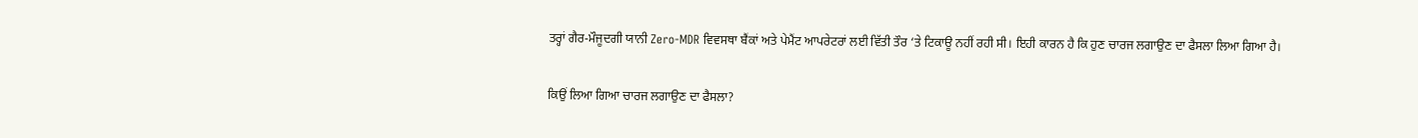ਤਰ੍ਹਾਂ ਗੈਰ-ਮੌਜੂਦਗੀ ਯਾਨੀ Zero-MDR ਵਿਵਸਥਾ ਬੈਂਕਾਂ ਅਤੇ ਪੇਮੈਂਟ ਆਪਰੇਟਰਾਂ ਲਈ ਵਿੱਤੀ ਤੌਰ ‘ਤੇ ਟਿਕਾਊ ਨਹੀਂ ਰਹੀ ਸੀ। ਇਹੀ ਕਾਰਨ ਹੈ ਕਿ ਹੁਣ ਚਾਰਜ ਲਗਾਉਣ ਦਾ ਫੈਸਲਾ ਲਿਆ ਗਿਆ ਹੈ।

ਕਿਉਂ ਲਿਆ ਗਿਆ ਚਾਰਜ ਲਗਾਉਣ ਦਾ ਫੈਸਲਾ?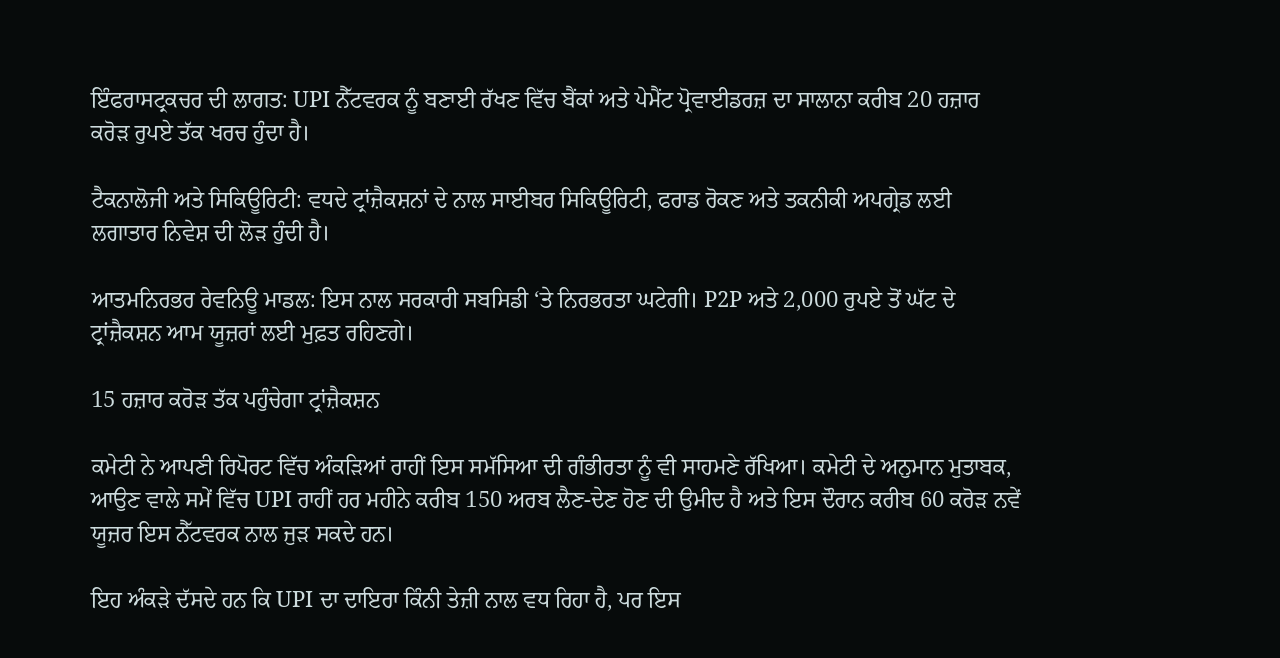ਇੰਫਰਾਸਟ੍ਰਕਚਰ ਦੀ ਲਾਗਤ: UPI ਨੈੱਟਵਰਕ ਨੂੰ ਬਣਾਈ ਰੱਖਣ ਵਿੱਚ ਬੈਂਕਾਂ ਅਤੇ ਪੇਮੈਂਟ ਪ੍ਰੋਵਾਈਡਰਜ਼ ਦਾ ਸਾਲਾਨਾ ਕਰੀਬ 20 ਹਜ਼ਾਰ ਕਰੋੜ ਰੁਪਏ ਤੱਕ ਖਰਚ ਹੁੰਦਾ ਹੈ।

ਟੈਕਨਾਲੋਜੀ ਅਤੇ ਸਿਕਿਊਰਿਟੀ: ਵਧਦੇ ਟ੍ਰਾਂਜ਼ੈਕਸ਼ਨਾਂ ਦੇ ਨਾਲ ਸਾਈਬਰ ਸਿਕਿਊਰਿਟੀ, ਫਰਾਡ ਰੋਕਣ ਅਤੇ ਤਕਨੀਕੀ ਅਪਗ੍ਰੇਡ ਲਈ ਲਗਾਤਾਰ ਨਿਵੇਸ਼ ਦੀ ਲੋੜ ਹੁੰਦੀ ਹੈ।

ਆਤਮਨਿਰਭਰ ਰੇਵਨਿਊ ਮਾਡਲ: ਇਸ ਨਾਲ ਸਰਕਾਰੀ ਸਬਸਿਡੀ ‘ਤੇ ਨਿਰਭਰਤਾ ਘਟੇਗੀ। P2P ਅਤੇ 2,000 ਰੁਪਏ ਤੋਂ ਘੱਟ ਦੇ ਟ੍ਰਾਂਜ਼ੈਕਸ਼ਨ ਆਮ ਯੂਜ਼ਰਾਂ ਲਈ ਮੁਫ਼ਤ ਰਹਿਣਗੇ।

15 ਹਜ਼ਾਰ ਕਰੋੜ ਤੱਕ ਪਹੁੰਚੇਗਾ ਟ੍ਰਾਂਜ਼ੈਕਸ਼ਨ

ਕਮੇਟੀ ਨੇ ਆਪਣੀ ਰਿਪੋਰਟ ਵਿੱਚ ਅੰਕੜਿਆਂ ਰਾਹੀਂ ਇਸ ਸਮੱਸਿਆ ਦੀ ਗੰਭੀਰਤਾ ਨੂੰ ਵੀ ਸਾਹਮਣੇ ਰੱਖਿਆ। ਕਮੇਟੀ ਦੇ ਅਨੁਮਾਨ ਮੁਤਾਬਕ, ਆਉਣ ਵਾਲੇ ਸਮੇਂ ਵਿੱਚ UPI ਰਾਹੀਂ ਹਰ ਮਹੀਨੇ ਕਰੀਬ 150 ਅਰਬ ਲੈਣ-ਦੇਣ ਹੋਣ ਦੀ ਉਮੀਦ ਹੈ ਅਤੇ ਇਸ ਦੌਰਾਨ ਕਰੀਬ 60 ਕਰੋੜ ਨਵੇਂ ਯੂਜ਼ਰ ਇਸ ਨੈੱਟਵਰਕ ਨਾਲ ਜੁੜ ਸਕਦੇ ਹਨ।

ਇਹ ਅੰਕੜੇ ਦੱਸਦੇ ਹਨ ਕਿ UPI ਦਾ ਦਾਇਰਾ ਕਿੰਨੀ ਤੇਜ਼ੀ ਨਾਲ ਵਧ ਰਿਹਾ ਹੈ, ਪਰ ਇਸ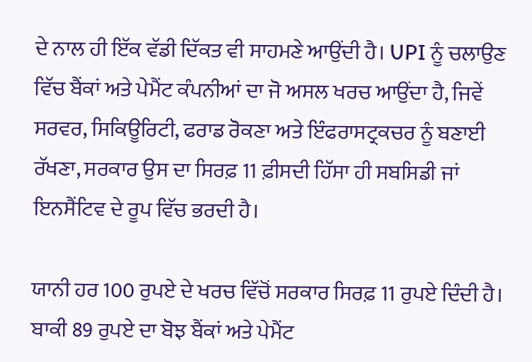ਦੇ ਨਾਲ ਹੀ ਇੱਕ ਵੱਡੀ ਦਿੱਕਤ ਵੀ ਸਾਹਮਣੇ ਆਉਂਦੀ ਹੈ। UPI ਨੂੰ ਚਲਾਉਣ ਵਿੱਚ ਬੈਂਕਾਂ ਅਤੇ ਪੇਮੈਂਟ ਕੰਪਨੀਆਂ ਦਾ ਜੋ ਅਸਲ ਖਰਚ ਆਉਂਦਾ ਹੈ, ਜਿਵੇਂ ਸਰਵਰ, ਸਿਕਿਊਰਿਟੀ, ਫਰਾਡ ਰੋਕਣਾ ਅਤੇ ਇੰਫਰਾਸਟ੍ਰਕਚਰ ਨੂੰ ਬਣਾਈ ਰੱਖਣਾ, ਸਰਕਾਰ ਉਸ ਦਾ ਸਿਰਫ਼ 11 ਫ਼ੀਸਦੀ ਹਿੱਸਾ ਹੀ ਸਬਸਿਡੀ ਜਾਂ ਇਨਸੈਂਟਿਵ ਦੇ ਰੂਪ ਵਿੱਚ ਭਰਦੀ ਹੈ।

ਯਾਨੀ ਹਰ 100 ਰੁਪਏ ਦੇ ਖਰਚ ਵਿੱਚੋਂ ਸਰਕਾਰ ਸਿਰਫ਼ 11 ਰੁਪਏ ਦਿੰਦੀ ਹੈ। ਬਾਕੀ 89 ਰੁਪਏ ਦਾ ਬੋਝ ਬੈਂਕਾਂ ਅਤੇ ਪੇਮੈਂਟ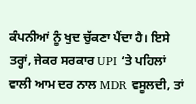ਕੰਪਨੀਆਂ ਨੂੰ ਖੁਦ ਚੁੱਕਣਾ ਪੈਂਦਾ ਹੈ। ਇਸੇ ਤਰ੍ਹਾਂ, ਜੇਕਰ ਸਰਕਾਰ UPI ‘ਤੇ ਪਹਿਲਾਂ ਵਾਲੀ ਆਮ ਦਰ ਨਾਲ MDR ਵਸੂਲਦੀ, ਤਾਂ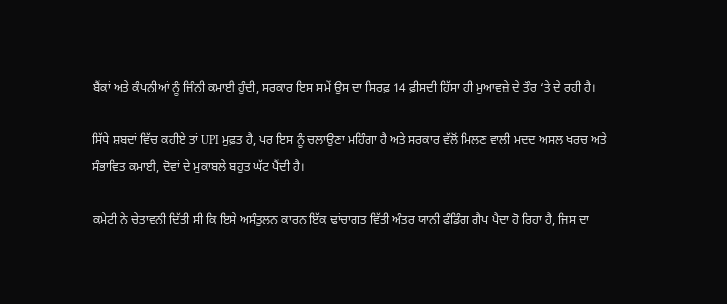ਬੈਂਕਾਂ ਅਤੇ ਕੰਪਨੀਆਂ ਨੂੰ ਜਿੰਨੀ ਕਮਾਈ ਹੁੰਦੀ, ਸਰਕਾਰ ਇਸ ਸਮੇਂ ਉਸ ਦਾ ਸਿਰਫ਼ 14 ਫ਼ੀਸਦੀ ਹਿੱਸਾ ਹੀ ਮੁਆਵਜ਼ੇ ਦੇ ਤੌਰ ‘ਤੇ ਦੇ ਰਹੀ ਹੈ।

ਸਿੱਧੇ ਸ਼ਬਦਾਂ ਵਿੱਚ ਕਹੀਏ ਤਾਂ UPI ਮੁਫ਼ਤ ਹੈ, ਪਰ ਇਸ ਨੂੰ ਚਲਾਉਣਾ ਮਹਿੰਗਾ ਹੈ ਅਤੇ ਸਰਕਾਰ ਵੱਲੋਂ ਮਿਲਣ ਵਾਲੀ ਮਦਦ ਅਸਲ ਖਰਚ ਅਤੇ ਸੰਭਾਵਿਤ ਕਮਾਈ, ਦੋਵਾਂ ਦੇ ਮੁਕਾਬਲੇ ਬਹੁਤ ਘੱਟ ਪੈਂਦੀ ਹੈ।

ਕਮੇਟੀ ਨੇ ਚੇਤਾਵਨੀ ਦਿੱਤੀ ਸੀ ਕਿ ਇਸੇ ਅਸੰਤੁਲਨ ਕਾਰਨ ਇੱਕ ਢਾਂਚਾਗਤ ਵਿੱਤੀ ਅੰਤਰ ਯਾਨੀ ਫੰਡਿੰਗ ਗੈਪ ਪੈਦਾ ਹੋ ਰਿਹਾ ਹੈ, ਜਿਸ ਦਾ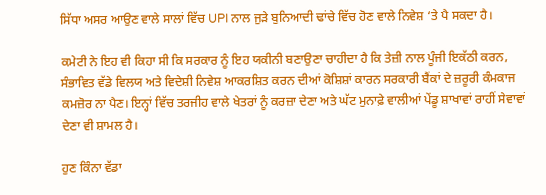ਸਿੱਧਾ ਅਸਰ ਆਉਣ ਵਾਲੇ ਸਾਲਾਂ ਵਿੱਚ UPI ਨਾਲ ਜੁੜੇ ਬੁਨਿਆਦੀ ਢਾਂਚੇ ਵਿੱਚ ਹੋਣ ਵਾਲੇ ਨਿਵੇਸ਼ ‘ਤੇ ਪੈ ਸਕਦਾ ਹੈ।

ਕਮੇਟੀ ਨੇ ਇਹ ਵੀ ਕਿਹਾ ਸੀ ਕਿ ਸਰਕਾਰ ਨੂੰ ਇਹ ਯਕੀਨੀ ਬਣਾਉਣਾ ਚਾਹੀਦਾ ਹੈ ਕਿ ਤੇਜ਼ੀ ਨਾਲ ਪੂੰਜੀ ਇਕੱਠੀ ਕਰਨ, ਸੰਭਾਵਿਤ ਵੱਡੇ ਵਿਲਯ ਅਤੇ ਵਿਦੇਸ਼ੀ ਨਿਵੇਸ਼ ਆਕਰਸ਼ਿਤ ਕਰਨ ਦੀਆਂ ਕੋਸ਼ਿਸ਼ਾਂ ਕਾਰਨ ਸਰਕਾਰੀ ਬੈਂਕਾਂ ਦੇ ਜ਼ਰੂਰੀ ਕੰਮਕਾਜ ਕਮਜ਼ੋਰ ਨਾ ਪੈਣ। ਇਨ੍ਹਾਂ ਵਿੱਚ ਤਰਜੀਹ ਵਾਲੇ ਖੇਤਰਾਂ ਨੂੰ ਕਰਜ਼ਾ ਦੇਣਾ ਅਤੇ ਘੱਟ ਮੁਨਾਫ਼ੇ ਵਾਲੀਆਂ ਪੇਂਡੂ ਸ਼ਾਖਾਵਾਂ ਰਾਹੀਂ ਸੇਵਾਵਾਂ ਦੇਣਾ ਵੀ ਸ਼ਾਮਲ ਹੈ।

ਹੁਣ ਕਿੰਨਾ ਵੱਡਾ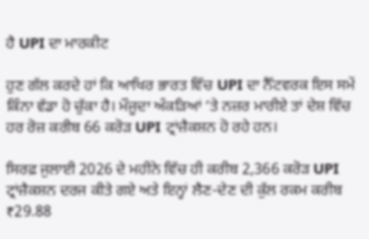ਹੈ UPI ਦਾ ਮਾਰਕੀਟ

ਹੁਣ ਗੱਲ ਕਰਦੇ ਹਾਂ ਕਿ ਆਖਿਰ ਭਾਰਤ ਵਿੱਚ UPI ਦਾ ਨੈੱਟਵਰਕ ਇਸ ਸਮੇਂ ਕਿੰਨਾ ਵੱਡਾ ਹੋ ਚੁੱਕਾ ਹੈ। ਮੌਜੂਦਾ ਅੰਕੜਿਆਂ ‘ਤੇ ਨਜ਼ਰ ਮਾਰੀਏ ਤਾਂ ਦੇਸ਼ ਵਿੱਚ ਹਰ ਰੋਜ਼ ਕਰੀਬ 66 ਕਰੋੜ UPI ਟ੍ਰਾਂਜ਼ੈਕਸ਼ਨ ਹੋ ਰਹੇ ਹਨ।

ਸਿਰਫ਼ ਜੁਲਾਈ 2026 ਦੇ ਮਹੀਨੇ ਵਿੱਚ ਹੀ ਕਰੀਬ 2,366 ਕਰੋੜ UPI ਟ੍ਰਾਂਜ਼ੈਕਸ਼ਨ ਦਰਜ ਕੀਤੇ ਗਏ ਅਤੇ ਇਨ੍ਹਾਂ ਲੈਣ-ਦੇਣ ਦੀ ਕੁੱਲ ਰਕਮ ਕਰੀਬ ₹29.88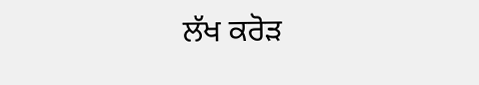ਲੱਖ ਕਰੋੜ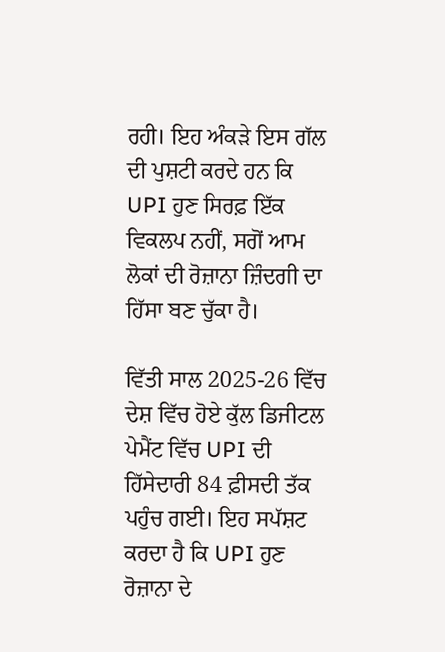ਰਹੀ। ਇਹ ਅੰਕੜੇ ਇਸ ਗੱਲ ਦੀ ਪੁਸ਼ਟੀ ਕਰਦੇ ਹਨ ਕਿ UPI ਹੁਣ ਸਿਰਫ਼ ਇੱਕ ਵਿਕਲਪ ਨਹੀਂ, ਸਗੋਂ ਆਮ ਲੋਕਾਂ ਦੀ ਰੋਜ਼ਾਨਾ ਜ਼ਿੰਦਗੀ ਦਾ ਹਿੱਸਾ ਬਣ ਚੁੱਕਾ ਹੈ।

ਵਿੱਤੀ ਸਾਲ 2025-26 ਵਿੱਚ ਦੇਸ਼ ਵਿੱਚ ਹੋਏ ਕੁੱਲ ਡਿਜੀਟਲ ਪੇਮੈਂਟ ਵਿੱਚ UPI ਦੀ ਹਿੱਸੇਦਾਰੀ 84 ਫ਼ੀਸਦੀ ਤੱਕ ਪਹੁੰਚ ਗਈ। ਇਹ ਸਪੱਸ਼ਟ ਕਰਦਾ ਹੈ ਕਿ UPI ਹੁਣ ਰੋਜ਼ਾਨਾ ਦੇ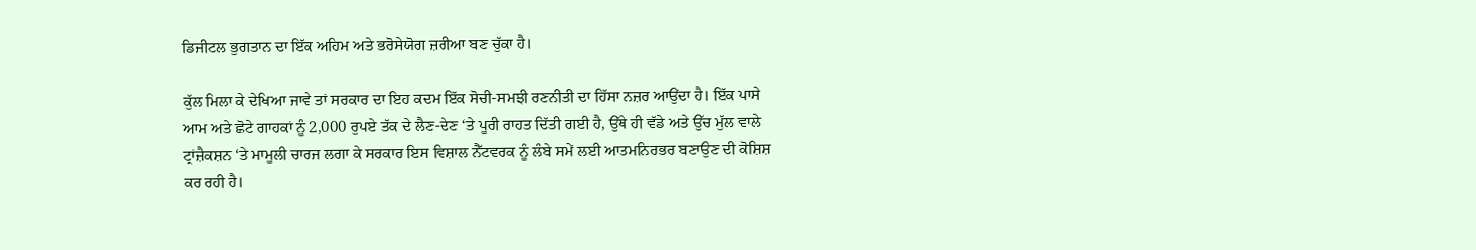ਡਿਜੀਟਲ ਭੁਗਤਾਨ ਦਾ ਇੱਕ ਅਹਿਮ ਅਤੇ ਭਰੋਸੇਯੋਗ ਜ਼ਰੀਆ ਬਣ ਚੁੱਕਾ ਹੈ।

ਕੁੱਲ ਮਿਲਾ ਕੇ ਦੇਖਿਆ ਜਾਵੇ ਤਾਂ ਸਰਕਾਰ ਦਾ ਇਹ ਕਦਮ ਇੱਕ ਸੋਚੀ-ਸਮਝੀ ਰਣਨੀਤੀ ਦਾ ਹਿੱਸਾ ਨਜ਼ਰ ਆਉਂਦਾ ਹੈ। ਇੱਕ ਪਾਸੇ ਆਮ ਅਤੇ ਛੋਟੇ ਗਾਹਕਾਂ ਨੂੰ 2,000 ਰੁਪਏ ਤੱਕ ਦੇ ਲੈਣ-ਦੇਣ ‘ਤੇ ਪੂਰੀ ਰਾਹਤ ਦਿੱਤੀ ਗਈ ਹੈ, ਉੱਥੇ ਹੀ ਵੱਡੇ ਅਤੇ ਉੱਚ ਮੁੱਲ ਵਾਲੇ ਟ੍ਰਾਂਜ਼ੈਕਸ਼ਨ ‘ਤੇ ਮਾਮੂਲੀ ਚਾਰਜ ਲਗਾ ਕੇ ਸਰਕਾਰ ਇਸ ਵਿਸ਼ਾਲ ਨੈੱਟਵਰਕ ਨੂੰ ਲੰਬੇ ਸਮੇਂ ਲਈ ਆਤਮਨਿਰਭਰ ਬਣਾਉਣ ਦੀ ਕੋਸ਼ਿਸ਼ ਕਰ ਰਹੀ ਹੈ।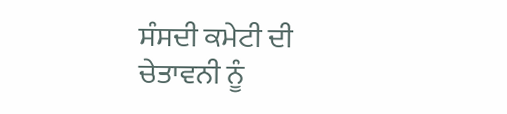ਸੰਸਦੀ ਕਮੇਟੀ ਦੀ ਚੇਤਾਵਨੀ ਨੂੰ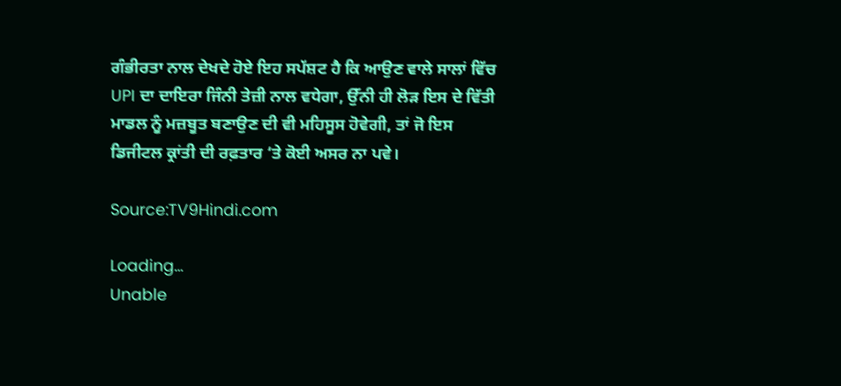ਗੰਭੀਰਤਾ ਨਾਲ ਦੇਖਦੇ ਹੋਏ ਇਹ ਸਪੱਸ਼ਟ ਹੈ ਕਿ ਆਉਣ ਵਾਲੇ ਸਾਲਾਂ ਵਿੱਚ UPI ਦਾ ਦਾਇਰਾ ਜਿੰਨੀ ਤੇਜ਼ੀ ਨਾਲ ਵਧੇਗਾ, ਉੱਨੀ ਹੀ ਲੋੜ ਇਸ ਦੇ ਵਿੱਤੀ ਮਾਡਲ ਨੂੰ ਮਜ਼ਬੂਤ ਬਣਾਉਣ ਦੀ ਵੀ ਮਹਿਸੂਸ ਹੋਵੇਗੀ, ਤਾਂ ਜੋ ਇਸ ਡਿਜੀਟਲ ਕ੍ਰਾਂਤੀ ਦੀ ਰਫ਼ਤਾਰ ‘ਤੇ ਕੋਈ ਅਸਰ ਨਾ ਪਵੇ।

Source:TV9Hindi.com

Loading...
Unable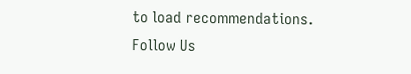to load recommendations.
Follow Us